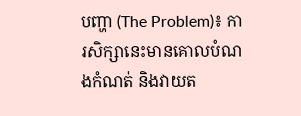បញ្ហា (The Problem)៖ ការសិក្សានេះមានគោលបំណងកំណត់ និងវាយត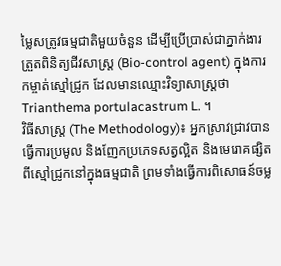ម្លៃសត្រូវធម្មជាតិមួយចំនួន ដើម្បីប្រើប្រាស់ជាភ្នាក់ងារត្រួតពិនិត្យជីវសាស្ត្រ (Bio-control agent) ក្នុងការកម្ចាត់ស្មៅជ្រូក ដែលមានឈ្មោះវិទ្យាសាស្ត្រថា Trianthema portulacastrum L. ។
វិធីសាស្ត្រ (The Methodology)៖ អ្នកស្រាវជ្រាវបានធ្វើការប្រមូល និងញែកប្រភេទសត្វល្អិត និងមេរោគផ្សិតពីស្មៅជ្រូកនៅក្នុងធម្មជាតិ ព្រមទាំងធ្វើការពិសោធន៍ចម្ល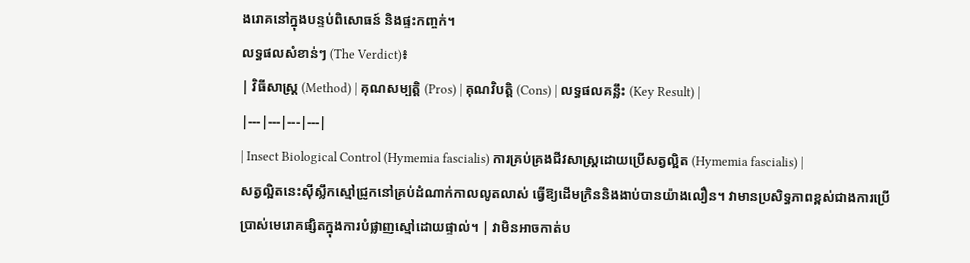ងរោគនៅក្នុងបន្ទប់ពិសោធន៍ និងផ្ទះកញ្ចក់។
លទ្ធផលសំខាន់ៗ (The Verdict)៖
| វិធីសាស្ត្រ (Method) | គុណសម្បត្តិ (Pros) | គុណវិបត្តិ (Cons) | លទ្ធផលគន្លឹះ (Key Result) |
|---|---|---|---|
| Insect Biological Control (Hymemia fascialis) ការគ្រប់គ្រងជីវសាស្រ្តដោយប្រើសត្វល្អិត (Hymemia fascialis) |
សត្វល្អិតនេះស៊ីស្លឹកស្មៅជ្រូកនៅគ្រប់ដំណាក់កាលលូតលាស់ ធ្វើឱ្យដើមក្រិននិងងាប់បានយ៉ាងលឿន។ វាមានប្រសិទ្ធភាពខ្ពស់ជាងការប្រើប្រាស់មេរោគផ្សិតក្នុងការបំផ្លាញស្មៅដោយផ្ទាល់។ | វាមិនអាចកាត់ប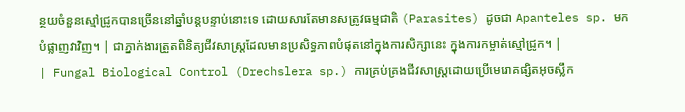ន្ថយចំនួនស្មៅជ្រូកបានច្រើននៅឆ្នាំបន្តបន្ទាប់នោះទេ ដោយសារតែមានសត្រូវធម្មជាតិ (Parasites) ដូចជា Apanteles sp. មកបំផ្លាញវាវិញ។ | ជាភ្នាក់ងារត្រួតពិនិត្យជីវសាស្ត្រដែលមានប្រសិទ្ធភាពបំផុតនៅក្នុងការសិក្សានេះ ក្នុងការកម្ចាត់ស្មៅជ្រូក។ |
| Fungal Biological Control (Drechslera sp.) ការគ្រប់គ្រងជីវសាស្រ្តដោយប្រើមេរោគផ្សិតអុចស្លឹក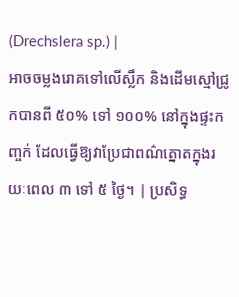(Drechslera sp.) |
អាចចម្លងរោគទៅលើស្លឹក និងដើមស្មៅជ្រូកបានពី ៥០% ទៅ ១០០% នៅក្នុងផ្ទះកញ្ចក់ ដែលធ្វើឱ្យវាប្រែជាពណ៌ត្នោតក្នុងរយៈពេល ៣ ទៅ ៥ ថ្ងៃ។ | ប្រសិទ្ធ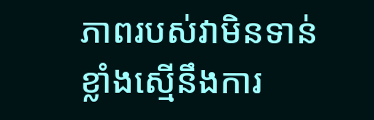ភាពរបស់វាមិនទាន់ខ្លាំងស្មើនឹងការ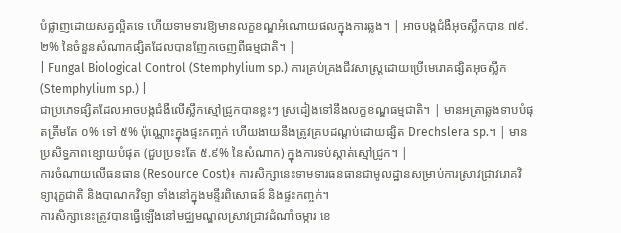បំផ្លាញដោយសត្វល្អិតទេ ហើយទាមទារឱ្យមានលក្ខខណ្ឌអំណោយផលក្នុងការឆ្លង។ | អាចបង្កជំងឺអុចស្លឹកបាន ៧៩.២% នៃចំនួនសំណាកផ្សិតដែលបានញែកចេញពីធម្មជាតិ។ |
| Fungal Biological Control (Stemphylium sp.) ការគ្រប់គ្រងជីវសាស្រ្តដោយប្រើមេរោគផ្សិតអុចស្លឹក (Stemphylium sp.) |
ជាប្រភេទផ្សិតដែលអាចបង្កជំងឺលើស្លឹកស្មៅជ្រូកបានខ្លះៗ ស្រដៀងទៅនឹងលក្ខខណ្ឌធម្មជាតិ។ | មានអត្រាឆ្លងទាបបំផុតត្រឹមតែ ០% ទៅ ៥% ប៉ុណ្ណោះក្នុងផ្ទះកញ្ចក់ ហើយងាយនឹងត្រូវគ្របដណ្ដប់ដោយផ្សិត Drechslera sp.។ | មានប្រសិទ្ធភាពខ្សោយបំផុត (ជួបប្រទះតែ ៥.៩% នៃសំណាក) ក្នុងការទប់ស្កាត់ស្មៅជ្រូក។ |
ការចំណាយលើធនធាន (Resource Cost)៖ ការសិក្សានេះទាមទារធនធានជាមូលដ្ឋានសម្រាប់ការស្រាវជ្រាវរោគវិទ្យារុក្ខជាតិ និងបាណកវិទ្យា ទាំងនៅក្នុងមន្ទីរពិសោធន៍ និងផ្ទះកញ្ចក់។
ការសិក្សានេះត្រូវបានធ្វើឡើងនៅមជ្ឈមណ្ឌលស្រាវជ្រាវដំណាំចម្ការ ខេ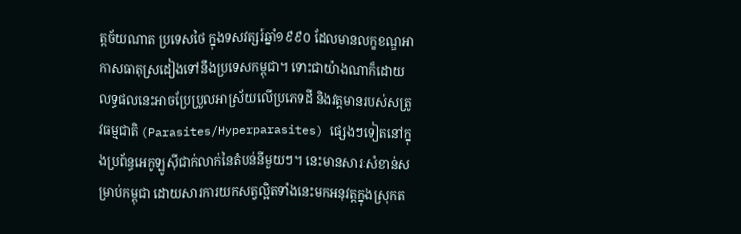ត្តច័យណាត ប្រទេសថៃ ក្នុងទសវត្សរ៍ឆ្នាំ១៩៩០ ដែលមានលក្ខខណ្ឌអាកាសធាតុស្រដៀងទៅនឹងប្រទេសកម្ពុជា។ ទោះជាយ៉ាងណាក៏ដោយ លទ្ធផលនេះអាចប្រែប្រួលអាស្រ័យលើប្រភេទដី និងវត្តមានរបស់សត្រូវធម្មជាតិ (Parasites/Hyperparasites) ផ្សេងៗទៀតនៅក្នុងប្រព័ន្ធអេកូឡូស៊ីជាក់លាក់នៃតំបន់នីមួយៗ។ នេះមានសារៈសំខាន់សម្រាប់កម្ពុជា ដោយសារការយកសត្វល្អិតទាំងនេះមកអនុវត្តក្នុងស្រុកត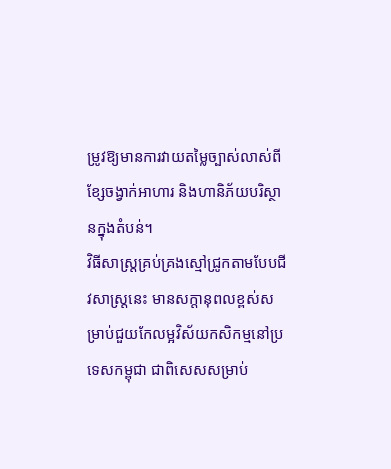ម្រូវឱ្យមានការវាយតម្លៃច្បាស់លាស់ពីខ្សែចង្វាក់អាហារ និងហានិភ័យបរិស្ថានក្នុងតំបន់។
វិធីសាស្ត្រគ្រប់គ្រងស្មៅជ្រូកតាមបែបជីវសាស្ត្រនេះ មានសក្តានុពលខ្ពស់សម្រាប់ជួយកែលម្អវិស័យកសិកម្មនៅប្រទេសកម្ពុជា ជាពិសេសសម្រាប់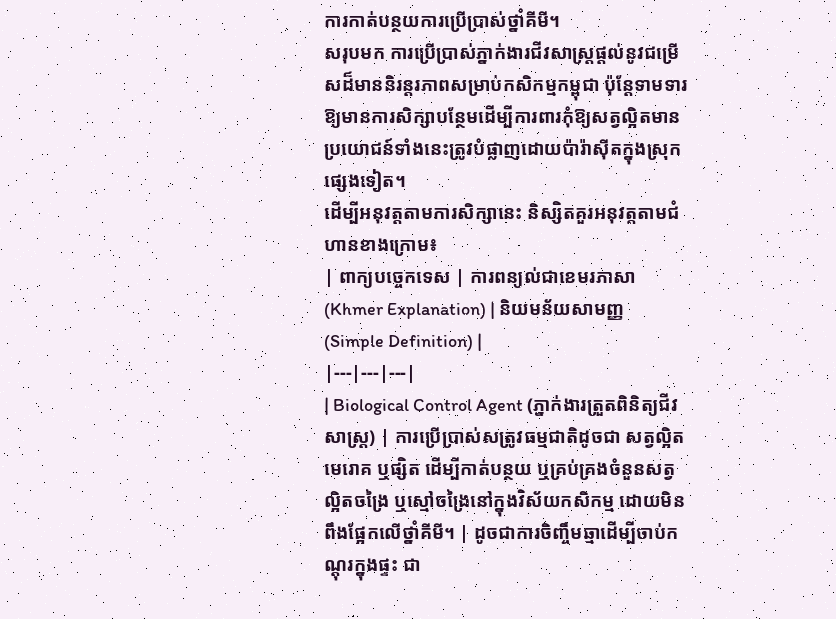ការកាត់បន្ថយការប្រើប្រាស់ថ្នាំគីមី។
សរុបមក ការប្រើប្រាស់ភ្នាក់ងារជីវសាស្រ្តផ្តល់នូវជម្រើសដ៏មាននិរន្តរភាពសម្រាប់កសិកម្មកម្ពុជា ប៉ុន្តែទាមទារឱ្យមានការសិក្សាបន្ថែមដើម្បីការពារកុំឱ្យសត្វល្អិតមានប្រយោជន៍ទាំងនេះត្រូវបំផ្លាញដោយប៉ារ៉ាស៊ីតក្នុងស្រុកផ្សេងទៀត។
ដើម្បីអនុវត្តតាមការសិក្សានេះ និស្សិតគួរអនុវត្តតាមជំហានខាងក្រោម៖
| ពាក្យបច្ចេកទេស | ការពន្យល់ជាខេមរភាសា (Khmer Explanation) | និយមន័យសាមញ្ញ (Simple Definition) |
|---|---|---|
| Biological Control Agent (ភ្នាក់ងារត្រួតពិនិត្យជីវសាស្ត្រ) | ការប្រើប្រាស់សត្រូវធម្មជាតិដូចជា សត្វល្អិត មេរោគ ឬផ្សិត ដើម្បីកាត់បន្ថយ ឬគ្រប់គ្រងចំនួនសត្វល្អិតចង្រៃ ឬស្មៅចង្រៃនៅក្នុងវិស័យកសិកម្ម ដោយមិនពឹងផ្អែកលើថ្នាំគីមី។ | ដូចជាការចិញ្ចឹមឆ្មាដើម្បីចាប់កណ្តុរក្នុងផ្ទះ ជា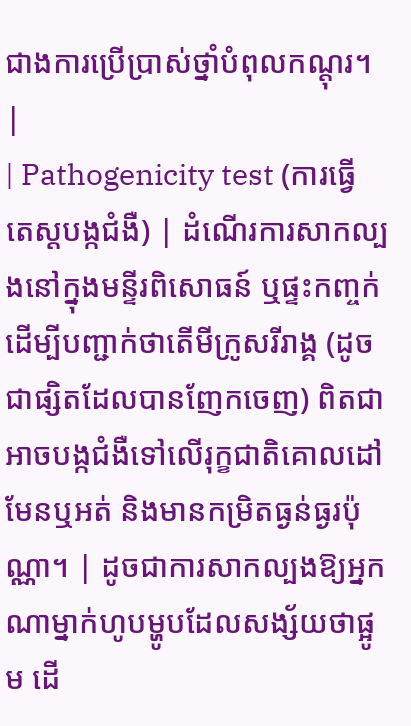ជាងការប្រើប្រាស់ថ្នាំបំពុលកណ្តុរ។ |
| Pathogenicity test (ការធ្វើតេស្តបង្កជំងឺ) | ដំណើរការសាកល្បងនៅក្នុងមន្ទីរពិសោធន៍ ឬផ្ទះកញ្ចក់ ដើម្បីបញ្ជាក់ថាតើមីក្រូសរីរាង្គ (ដូចជាផ្សិតដែលបានញែកចេញ) ពិតជាអាចបង្កជំងឺទៅលើរុក្ខជាតិគោលដៅមែនឬអត់ និងមានកម្រិតធ្ងន់ធ្ងរប៉ុណ្ណា។ | ដូចជាការសាកល្បងឱ្យអ្នកណាម្នាក់ហូបម្ហូបដែលសង្ស័យថាផ្អូម ដើ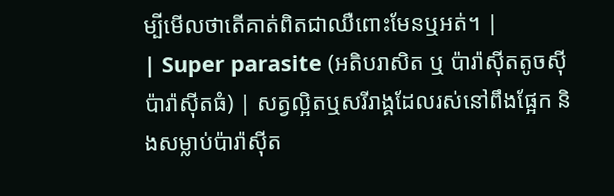ម្បីមើលថាតើគាត់ពិតជាឈឺពោះមែនឬអត់។ |
| Super parasite (អតិបរាសិត ឬ ប៉ារ៉ាស៊ីតតូចស៊ីប៉ារ៉ាស៊ីតធំ) | សត្វល្អិតឬសរីរាង្គដែលរស់នៅពឹងផ្អែក និងសម្លាប់ប៉ារ៉ាស៊ីត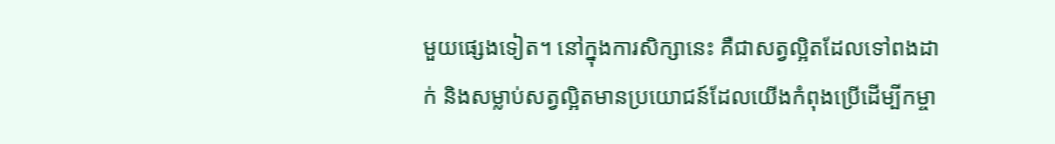មួយផ្សេងទៀត។ នៅក្នុងការសិក្សានេះ គឺជាសត្វល្អិតដែលទៅពងដាក់ និងសម្លាប់សត្វល្អិតមានប្រយោជន៍ដែលយើងកំពុងប្រើដើម្បីកម្ចា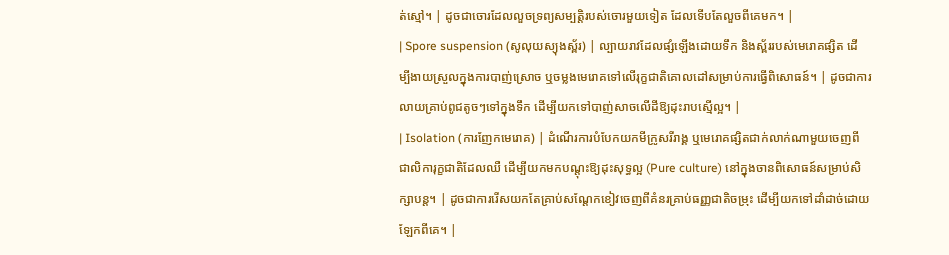ត់ស្មៅ។ | ដូចជាចោរដែលលួចទ្រព្យសម្បត្តិរបស់ចោរមួយទៀត ដែលទើបតែលួចពីគេមក។ |
| Spore suspension (សូលុយស្យុងស្ព័រ) | ល្បាយរាវដែលផ្សំឡើងដោយទឹក និងស្ព័ររបស់មេរោគផ្សិត ដើម្បីងាយស្រួលក្នុងការបាញ់ស្រោច ឬចម្លងមេរោគទៅលើរុក្ខជាតិគោលដៅសម្រាប់ការធ្វើពិសោធន៍។ | ដូចជាការលាយគ្រាប់ពូជតូចៗទៅក្នុងទឹក ដើម្បីយកទៅបាញ់សាចលើដីឱ្យដុះរាបស្មើល្អ។ |
| Isolation (ការញែកមេរោគ) | ដំណើរការបំបែកយកមីក្រូសរីរាង្គ ឬមេរោគផ្សិតជាក់លាក់ណាមួយចេញពីជាលិការុក្ខជាតិដែលឈឺ ដើម្បីយកមកបណ្តុះឱ្យដុះសុទ្ធល្អ (Pure culture) នៅក្នុងចានពិសោធន៍សម្រាប់សិក្សាបន្ត។ | ដូចជាការរើសយកតែគ្រាប់សណ្តែកខៀវចេញពីគំនរគ្រាប់ធញ្ញជាតិចម្រុះ ដើម្បីយកទៅដាំដាច់ដោយឡែកពីគេ។ |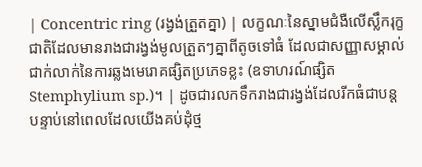| Concentric ring (រង្វង់ត្រួតគ្នា) | លក្ខណៈនៃស្នាមជំងឺលើស្លឹករុក្ខជាតិដែលមានរាងជារង្វង់មូលត្រួតៗគ្នាពីតូចទៅធំ ដែលជាសញ្ញាសម្គាល់ជាក់លាក់នៃការឆ្លងមេរោគផ្សិតប្រភេទខ្លះ (ឧទាហរណ៍ផ្សិត Stemphylium sp.)។ | ដូចជារលកទឹករាងជារង្វង់ដែលរីកធំជាបន្តបន្ទាប់នៅពេលដែលយើងគប់ដុំថ្ម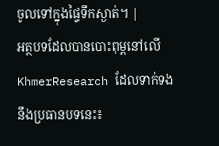ចូលទៅក្នុងផ្ទៃទឹកស្ងាត់។ |
អត្ថបទដែលបានបោះពុម្ពនៅលើ KhmerResearch ដែលទាក់ទងនឹងប្រធានបទនេះ៖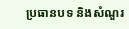ប្រធានបទ និងសំណួរ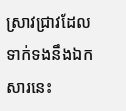ស្រាវជ្រាវដែលទាក់ទងនឹងឯកសារនេះ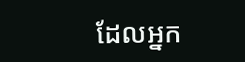ដែលអ្នក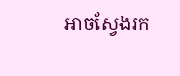អាចស្វែងរក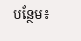បន្ថែម៖